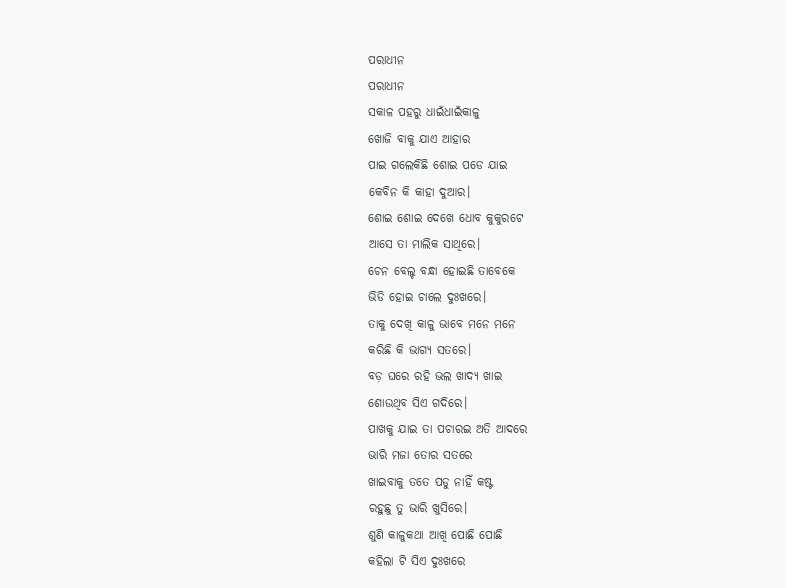ପରାଧୀନ
ପରାଧୀନ
ସକାଳ ପହରୁ ଧାଇଁଧାଇଁକାଳୁ
ଖୋଜି ବାକୁ ଯାଏ ଆହାର
ପାଇ ଗଲେକିଛି ଶୋଇ ପଡେ ଯାଇ
କେବିନ କି କାହା ଦୁଆର।
ଶୋଇ ଶୋଇ ଦେଖେ ଧୋବ କୁକୁରଟେ
ଆସେ ତା ମାଲିକ ସାଥିରେ।
ଚେନ ବେଲ୍ଚ ବନ୍ଧା ହୋଇଛି ତାବେକେ
ଭିଡି ହୋଇ ଚାଲେ ଦୁଃଖରେ।
ତାକୁ ଦେଖି କାଳୁ ଭାବେ ମନେ ମନେ
କରିଛି କି ଭାଗ୍ୟ ସତରେ।
ବଡ଼ ଘରେ ରହି ଭଲ ଖାଦ୍ୟ ଖାଇ
ଶୋଉଥିବ ସିଏ ଗଦିରେ।
ପାଖକୁ ଯାଇ ତା ପଚାରଇ ଅତି ଆଦରେ
ଭାରି ମଜା ତୋର ସତରେ
ଖାଇବାକୁ ତତେ ପଡୁ ନାହିଁ କଷ୍ଟ
ରହୁଛୁ ତୁ ଭାରି ଖୁସିରେ।
ଶୁଣି କାଳୁକଥା ଆଖି ପୋଛି ପୋଛି
କହିଲା ଟି ସିଏ ଦୁଃଖରେ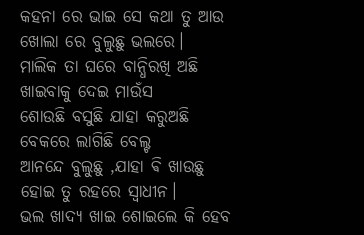କହନା ରେ ଭାଇ ସେ କଥା ତୁ ଆଉ
ଖୋଲା ରେ ବୁଲୁଛୁ ଭଲରେ।
ମାଲିକ ତା ଘରେ ବାନ୍ଧିରଖି ଅଛି
ଖାଇବାକୁ ଦେଇ ମାଉଁସ
ଶୋଉଛି ବସୁଛି ଯାହା କରୁଅଛି
ବେକରେ ଲାଗିଛି ବେଲ୍ଟ
ଆନନ୍ଦେ ବୁଲୁଛୁ ,ଯାହା ଵି ଖାଉଛୁ
ହୋଇ ତୁ ରହରେ ସ୍ଵାଧୀନ।
ଭଲ ଖାଦ୍ୟ ଖାଇ ଶୋଇଲେ କି ହେବ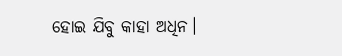ହୋଇ ଯିବୁ କାହା ଅଧିନ।